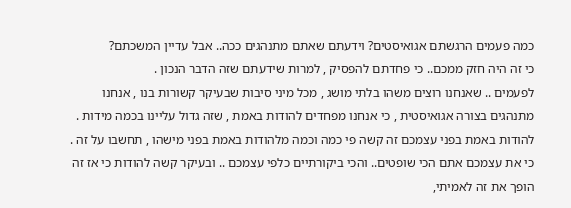כמה פעמים הרגשתם אגואיסטים? וידעתם שאתם מתנהגים ככה.. אבל עדיין המשכתם?
כי זה היה חזק ממכם.. כי פחדתם להפסיק , למרות שידעתם שזה הדבר הנכון .
לפעמים .. שאנחנו רוצים משהו בלתי מושג , מכל מיני סיבות שבעיקר קשורות בנו , אנחנו מתנהגים בצורה אגואיסטית , כי אנחנו מפחדים להודות באמת , שזה גדול עליינו בכמה מידות .
להודות באמת בפני עצמכם זה קשה פי כמה וכמה מלהודות באמת בפני מישהו , תחשבו על זה .
כי את עצמכם אתם הכי שופטים.. והכי ביקורתיים כלפי עצמכם .. ובעיקר קשה להודות כי אז זה הופך את זה לאמיתי,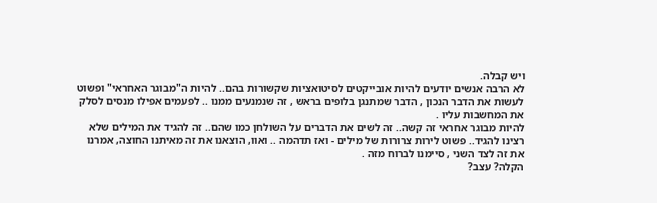ויש קבלה.
לא הרבה אנשים יודעים להיות אובייקטים לסיטואציות שקשורות בהם.. להיות ה"מבוגר האחראי" ופשוט לעשות את הדבר הנכון , הדבר שמתנגן בלופים בראש , זה שנמנעים ממנו .. לפעמים אפילו מנסים לסלק את המחשבות עליו .
להיות מבוגר אחראי זה קשה.. זה לשים את הדברים על השולחן כמו שהם.. זה להגיד את המילים שלא רצינו להגיד.. פשוט לירות צרורות של מילים - ואז תדהמה .. ואוו, הוצאנו את זה מאיתנו החוצה, אמרנו את זה לצד השני , סיימנו לברוח מזה .
הקלה? עצב?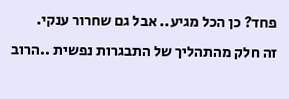פחד? כן הכל מגיע.. אבל גם שחרור ענקי.
זה חלק מהתהליך של התבגרות נפשית ..הרוב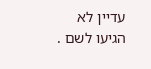עדיין לא הגיעו לשם .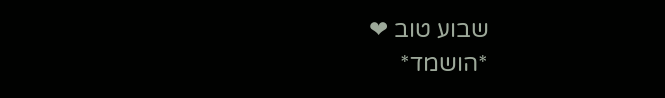שבוע טוב ❤
*הושמד*